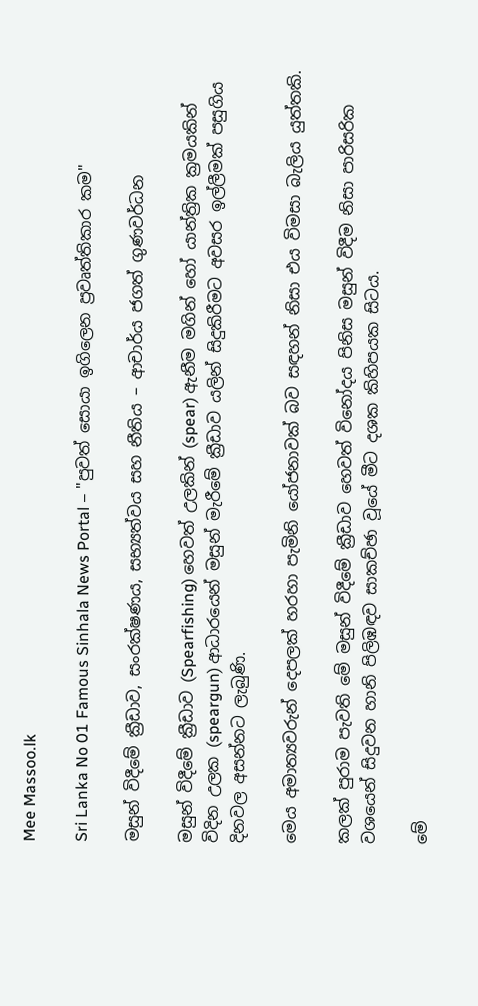Mee Massoo.lk

Sri Lanka No 01 Famous Sinhala News Portal – "පුවත් සොයා ඉගිලෙන ප්‍රවෘත්තිකාර කම"

මසුන් විදීමේ ක්‍රීඩාව, සංරක්ෂණය, සභ්‍යත්වය සහ නීතිය – ආචාර්ය ජගත් ගුණවර්ධන

මසුන් විදීමේ ක්‍රීඩාව (Spearfishing) හෙවත් උලකින් (spear) ඇනීම මගින් හෝ යාන්ත්‍රික ක්‍රමයකින් විදින උලක (speargun) ආධාරයෙන් මසුන් මැරීමේ ක්‍රීඩාව යලින් සිදුකිරීමට අවසර ඉල්ලීමක් පසුගිය දිනවල අසන්නට ලැබුණි.

මෙය අමාත්‍යවරුන් දෙපලක් හරහා පැමිනි යෝජනාවක් බව සඳහන් නිසා එය විමසා බැලිය යුත්තකි.

කලක් පුරාම පැවති මේ මසුන් විදීමේ ක්‍රීඩාව හෙවත් විනෝදය පිනිස මසුන් විදීම නිසා පාරිසරික වශයෙන් සිදුවන හානි පිලිඹඳව සාකච්ඡා වූයේ මීට දශක කිහිපයක සිටය.

මේ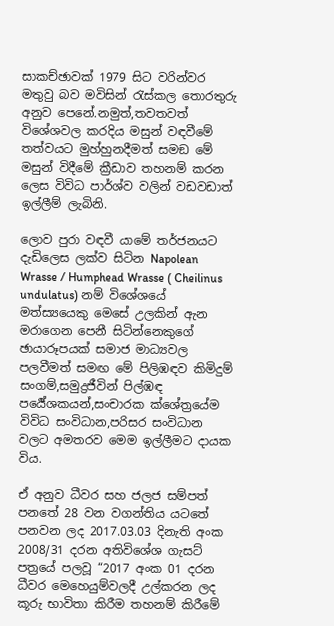සාකච්ඡාවක් 1979 සිට වරින්වර මතුවු බව මවිසින් රැස්කල තොරතුරු අනුව පෙනේ.නමුත්,තවතවත් විශේශවල කරදිය මසුන් වඳවීමේ තත්වයට මුහ්හුනදීමත් සමඞ මේ මසුන් විදීමේ ක්‍රීඩාව තහනම් කරන ලෙස විවිධ පාර්ශ්ව වලින් වඩවඩාත් ඉල්ලීම් ලැබිනි.

ලොව පුරා වඳවී යාමේ තර්ජනයට දැඩිලෙස ලක්ව සිටින Napolean Wrasse / Humphead Wrasse ( Cheilinus undulatus) නම් විශේශයේ මත්ස්‍යයෙකු මෙසේ උලකින් ඇන මරාගෙන පෙනී සිටින්නෙකුගේ ඡායාරූපයක් සමාජ මාධ්‍යවල පලවීමත් සමඟ මේ පිලිඹඳව කිමිදුම් සංගම්,සමුද්‍රජීවින් පිල්ඹඳ පර්‍යේශකයන්,සංචාරක ක්ශේත්‍රයේම විවිධ සංවිධාන,පරිසර සංවිධාන වලට අමතරව මෙම ඉල්ලීමට දායක විය.

ඒ අනුව ධීවර සහ ජලජ සම්පත් පනතේ 28 වන වගන්තිය යටතේ පනවන ලද 2017.03.03 දිනැති අංක 2008/31 දරන අතිවිශේශ ගැසට් පත්‍රයේ පලවූ “2017 අංක 01 දරන ධීවර මෙහෙයුම්වලදී උල්කරන ලද කූරු භාවිතා කිරීම තහනම් කිරීමේ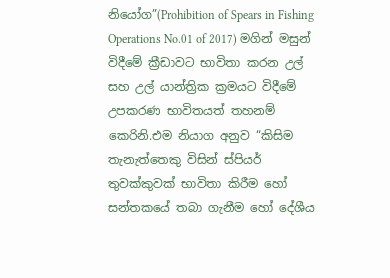නියෝග”(Prohibition of Spears in Fishing Operations No.01 of 2017) මගින් මසුන් විදීමේ ක්‍රීඩාවට භාවිතා කරන උල් සහ උල් යාන්ත්‍රික ක්‍රමයට විදීමේ උපකරණ භාවිතයත් තහනම් කෙරිනි.එම නියාග අනුව “කිසිම තැනැත්තෙකු විසින් ස්පියර් තුවක්කුවක් භාවිතා කිරීම හෝ සන්තකයේ තබා ගැනීම හෝ දේශීය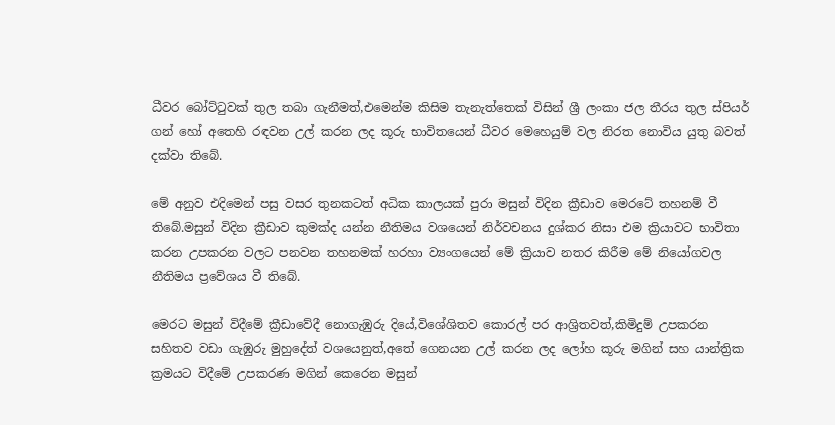ධීවර බෝට්ටුවක් තුල තබා ගැනීමත්,එමෙන්ම කිසිම තැනැත්තෙක් විසින් ශ්‍රී ලංකා ජල තීරය තුල ස්පියර් ගන් හෝ අතෙහි රඳවන උල් කරන ලද කූරු භාවිතයෙන් ධීවර මෙහෙයුම් වල නිරත නොවිය යුතු බවත් දක්වා තිබේ.

මේ අනුව එදිමෙන් පසු වසර තුනකටත් අධික කාලයක් පුරා මසුන් විදින ක්‍රීඩාව මෙරටේ තහනම් වී තිබේ.මසුන් විදින ක්‍රීඩාව කුමක්ද යන්න නීතිමය වශයෙන් නිර්වචනය දුශ්කර නිසා එම ක්‍රියාවට භාවිතා කරන උපකරන වලට පනවන තහනමක් හරහා ව්‍යංගයෙන් මේ ක්‍රියාව නතර කිරීම මේ නියෝගවල නීතිමය ප්‍රවේශය වී තිබේ.

මෙරට මසුන් විදීමේ ක්‍රීඩාවේදී නොගැඹුරු දියේ,විශේශිතව කොරල් පර ආශ්‍රිතවත්,කිමිදුම් උපකරන සහිතව වඩා ගැඹුරු මුහුදේත් වශයෙනුත්,අතේ ගෙනයන උල් කරන ලද ලෝහ කූරු මගින් සහ යාන්ත්‍රික ක්‍රමයට විදීමේ උපකරණ මගින් කෙරෙන මසුන්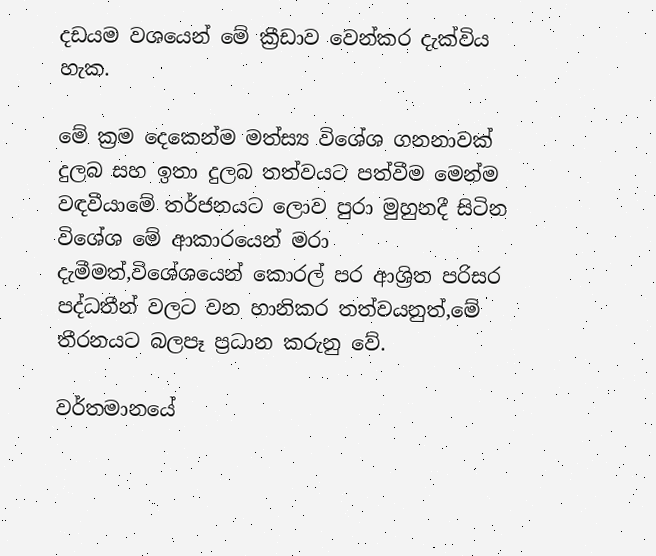දඩයම වශයෙන් මේ ක්‍රීඩාව වෙන්කර දැක්විය හැක.

මේ ක්‍රම දෙකෙන්ම මත්ස්‍ය විශේශ ගනනාවක් දුලබ සහ ඉතා දුලබ තත්වයට පත්වීම මෙන්ම වඳවීයාමේ තර්ජනයට ලොව පුරා මුහුනදී සිටින විශේශ මේ ආකාරයෙන් මරා දැමීමත්,විශේශයෙන් කොරල් පර ආශ්‍රිත පරිසර පද්ධතීන් වලට වන හානිකර තත්වයනුත්,මේ තීරනයට බලපෑ ප්‍රධාන කරුනු වේ.

වර්තමානයේ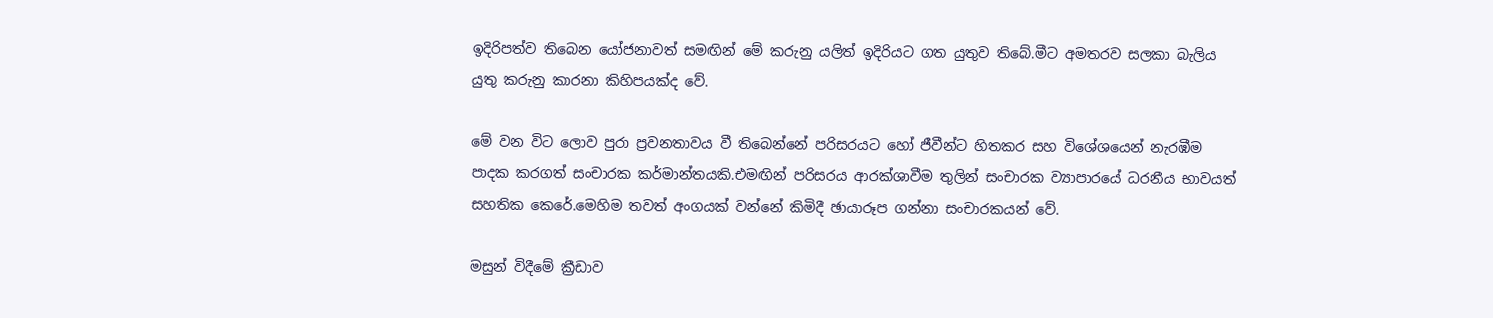ඉදිරිපත්ව තිබෙන යෝජනාවත් සමඟින් මේ කරුනු යලිත් ඉදිරියට ගත යුතුව තිබේ.මීට අමතරව සලකා බැලිය යුතු කරුනු කාරනා කිහිපයක්ද වේ.

මේ වන විට ලොව පුරා ප්‍රවනතාවය වී තිබෙන්නේ පරිසරයට හෝ ජීවීන්ට හිතකර සහ විශේශයෙන් නැරඹීම පාදක කරගත් සංචාරක කර්මාන්තයකි.එමඟින් පරිසරය ආරක්ශාවීම තුලින් සංචාරක ව්‍යාපාරයේ ධරනීය භාවයත් සහතික කෙරේ.මෙහිම තවත් අංගයක් වන්නේ කිමිදී ඡායාරූප ගන්නා සංචාරකයන් වේ.

මසුන් විදීමේ ක්‍රීඩාව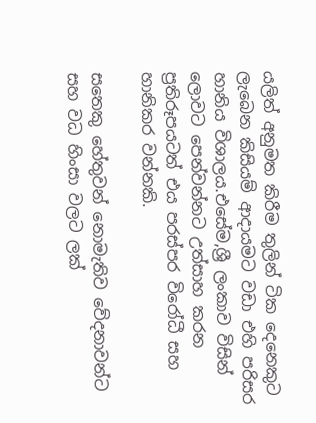යලිත් අනුමත කිරීම තුලින් ටික දෙනෙකුට ලැබෙන කිසියම් ආදායමට වඩා එහි පරිසර හානිය විශාලය.එසේම,ශ්‍රී ලංකාව විසින් ලොවට පෙන්වන්නට උත්සාහ කරන ප්‍රතිරූපයටත් එය පරස්පර විරෝධී සහ හානිකර වන්නකි.

සතෙකු හේතුවන් නොමැතිව වේදනාවන්ට සහ වධ හිංසා වලට ලක්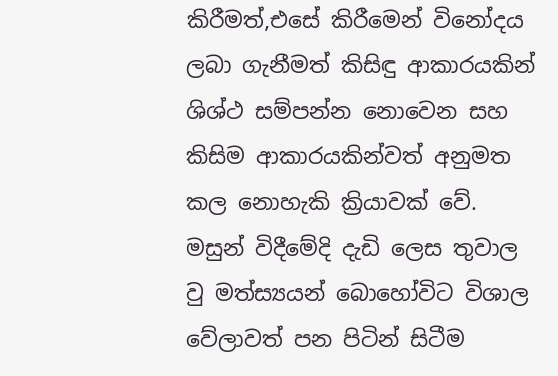කිරීමත්,එසේ කිරීමෙන් විනෝදය ලබා ගැනීමත් කිසිඳු ආකාරයකින් ශිශ්ථ සම්පන්න නොවෙන සහ කිසිම ආකාරයකින්වත් අනුමත කල නොහැකි ක්‍රියාවක් වේ. මසුන් විදීමේදි දැඩි ලෙස තුවාල වු මත්ස්‍යයන් බොහෝවිට විශාල වේලාවත් පන පිටින් සිටීම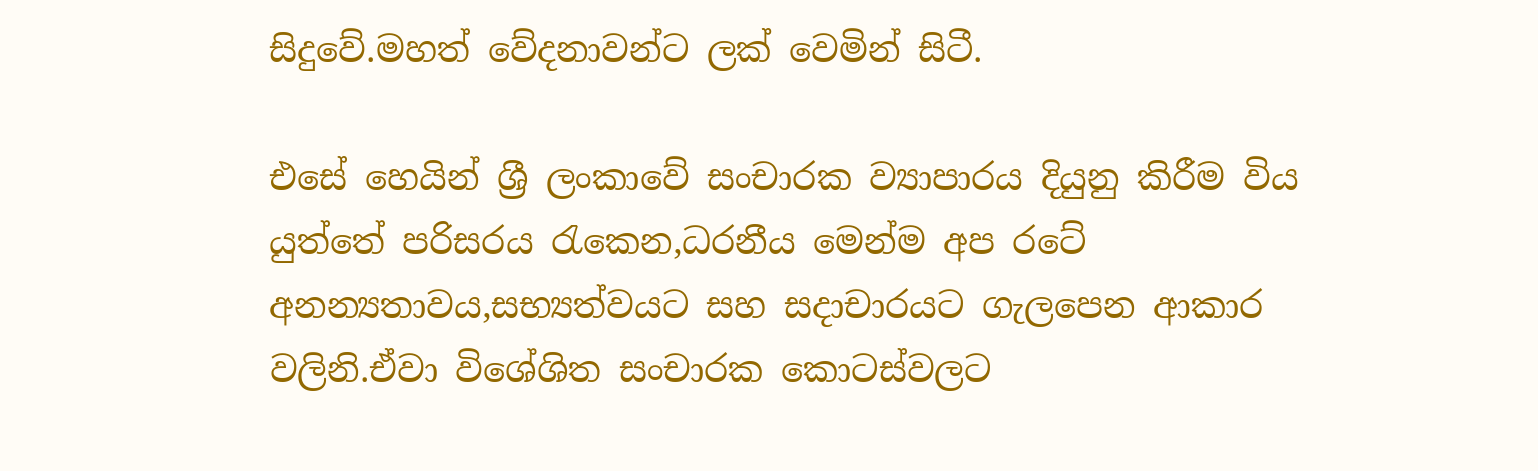සිදුවේ.මහත් වේදනාවන්ට ලක් වෙමින් සිටී.

එසේ හෙයින් ශ්‍රී ලංකාවේ සංචාරක ව්‍යාපාරය දියුනු කිරීම විය යුත්තේ පරිසරය රැකෙන,ධරනීය මෙන්ම අප රටේ අනන්‍යතාවය,සභ්‍යත්වයට සහ සදාචාරයට ගැලපෙන ආකාර වලිනි.ඒවා විශේශිත සංචාරක කොටස්වලට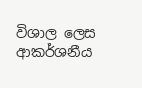විශාල ලෙස ආකර්ශනීය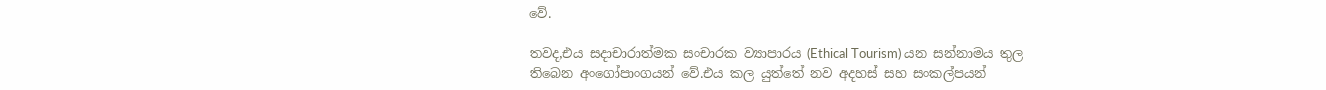වේ.

තවද,එය සදාචාරාත්මක සංචාරක ව්‍යාපාරය (Ethical Tourism) යන සන්නාමය තුල තිබෙන අංගෝපාංගයන් වේ.එය කල යුත්තේ නව අදහස් සහ සංකල්පයන්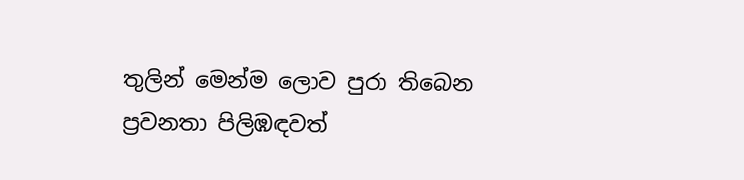තුලින් මෙන්ම ලොව පුරා තිබෙන ප්‍රවනතා පිලිඹඳවත්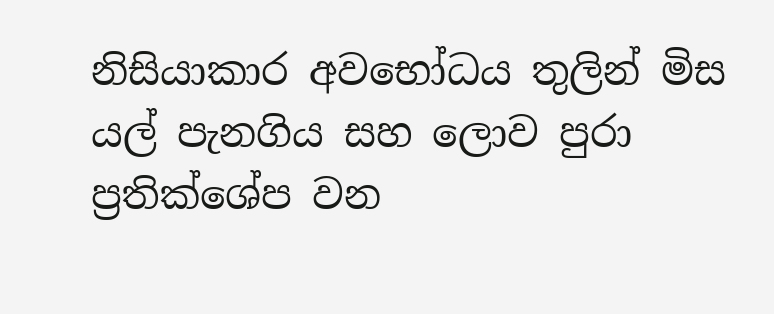නිසියාකාර අවභෝධය තුලින් මිස යල් පැනගිය සහ ලොව පුරා ප්‍රතික්ශේප වන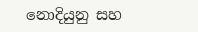නොදියුනු සහ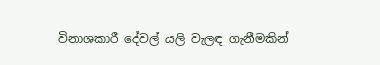විනාශකාරී දේවල් යලි වැලඳ ගැනීමකින්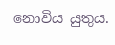නොවිය යුතුය.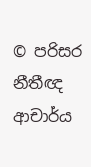© පරිසර නීතීඥ ආචාර්ය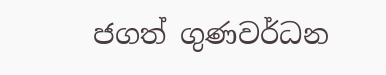ජගත් ගුණවර්ධන